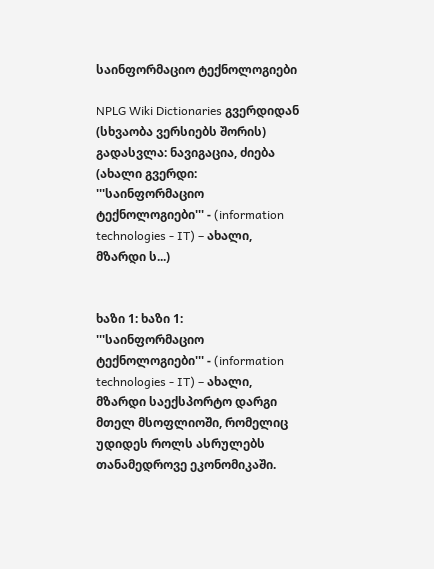საინფორმაციო ტექნოლოგიები

NPLG Wiki Dictionaries გვერდიდან
(სხვაობა ვერსიებს შორის)
გადასვლა: ნავიგაცია, ძიება
(ახალი გვერდი: '''საინფორმაციო ტექნოლოგიები''' - (information technologies - IT) – ახალი, მზარდი ს...)


ხაზი 1: ხაზი 1:
'''საინფორმაციო ტექნოლოგიები''' - (information technologies - IT) – ახალი, მზარდი საექსპორტო დარგი მთელ მსოფლიოში, რომელიც უდიდეს როლს ასრულებს თანამედროვე ეკონომიკაში.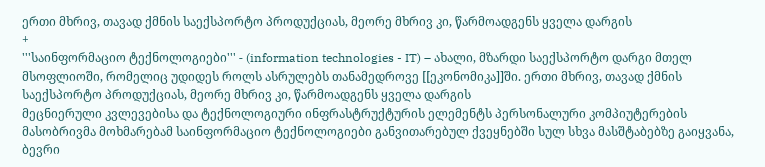ერთი მხრივ, თავად ქმნის საექსპორტო პროდუქციას, მეორე მხრივ კი, წარმოადგენს ყველა დარგის
+
'''საინფორმაციო ტექნოლოგიები''' - (information technologies - IT) – ახალი, მზარდი საექსპორტო დარგი მთელ მსოფლიოში, რომელიც უდიდეს როლს ასრულებს თანამედროვე [[ეკონომიკა]]ში. ერთი მხრივ, თავად ქმნის საექსპორტო პროდუქციას, მეორე მხრივ კი, წარმოადგენს ყველა დარგის
მეცნიერული კვლევებისა და ტექნოლოგიური ინფრასტრუქტურის ელემენტს პერსონალური კომპიუტერების მასობრივმა მოხმარებამ საინფორმაციო ტექნოლოგიები განვითარებულ ქვეყნებში სულ სხვა მასშტაბებზე გაიყვანა, ბევრი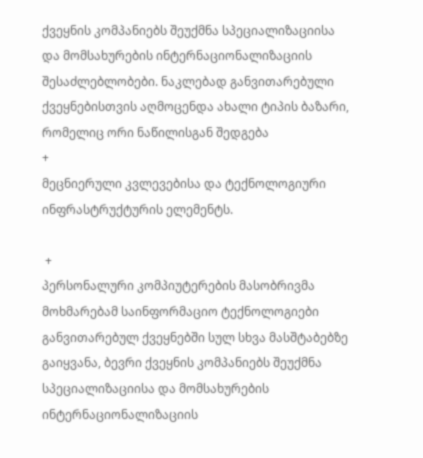ქვეყნის კომპანიებს შეუქმნა სპეციალიზაციისა და მომსახურების ინტერნაციონალიზაციის შესაძლებლობები. ნაკლებად განვითარებული ქვეყნებისთვის აღმოცენდა ახალი ტიპის ბაზარი, რომელიც ორი ნაწილისგან შედგება
+
მეცნიერული კვლევებისა და ტექნოლოგიური ინფრასტრუქტურის ელემენტს.

 +
პერსონალური კომპიუტერების მასობრივმა მოხმარებამ საინფორმაციო ტექნოლოგიები განვითარებულ ქვეყნებში სულ სხვა მასშტაბებზე გაიყვანა, ბევრი ქვეყნის კომპანიებს შეუქმნა სპეციალიზაციისა და მომსახურების ინტერნაციონალიზაციის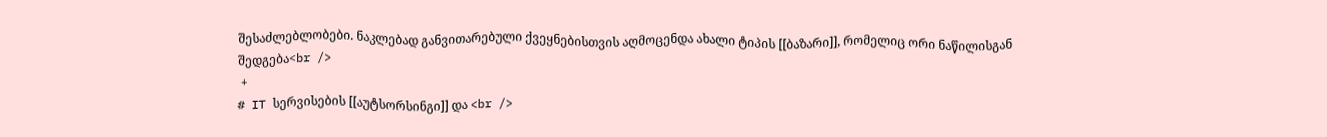შესაძლებლობები. ნაკლებად განვითარებული ქვეყნებისთვის აღმოცენდა ახალი ტიპის [[ბაზარი]], რომელიც ორი ნაწილისგან შედგება<br />
 +
# IT სერვისების [[აუტსორსინგი]] და <br />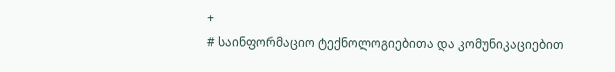+
# საინფორმაციო ტექნოლოგიებითა და კომუნიკაციებით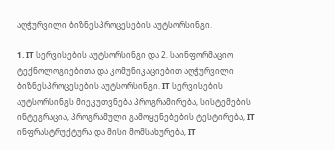აღჭურვილი ბიზნესპროცესების აუტსორსინგი.

1. IT სერვისების აუტსორსინგი და 2. საინფორმაციო ტექნოლოგიებითა და კომუნიკაციებით აღჭურვილი ბიზნესპროცესების აუტსორსინგი. IT სერვისების აუტსორსინგს მიეკუთვნება პროგრამირება, სისტემების ინტეგრაცია, პროგრამული გამოყენებების ტესტირება, IT ინფრასტრუქტურა და მისი მომსახურება, IT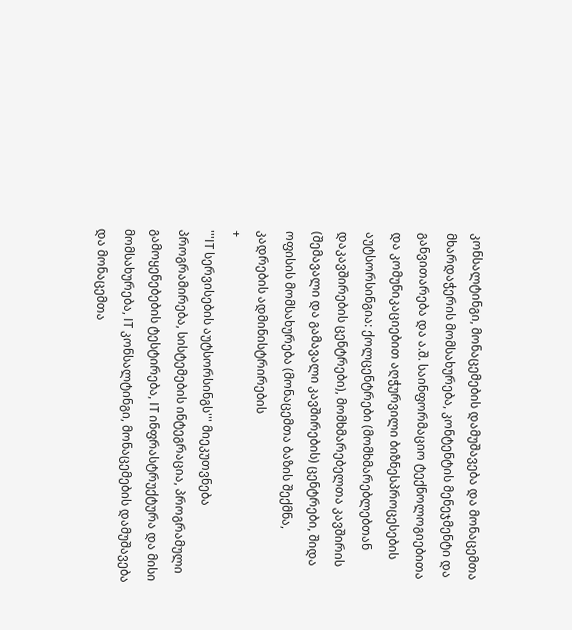კონსალტინგი, მონაცემების დამუშავება და მონაცემთა მხარდაჭერის მომსახურება, კონტენტის მენეჯმენტი და განვითარება და ა.შ. საინფორმაციო ტექნოლოგიებითა და კომუნიკაციებით აღჭურვილი ბიზნესპროცესების აუტსორსინგია: ქოლცენტრები (მომხმარებლებთან დაკავშირების ცენტრები), მომხმარებელთა კავშირის (შემავალი და გამავალი კავშირების) ცენტრები, შიდა ოფისის მომსახურება (მონაცემთა ბაზის შექმნა, კადრების ადმინისტრირების
+
'''IT სერვისების აუტსორსინგს''' მიეკუთვნება პროგრამირება, სისტემების ინტეგრაცია, პროგრამული გამოყენებების ტესტირება, IT ინფრასტრუქტურა და მისი მომსახურება, IT კონსალტინგი, მონაცემების დამუშავება და მონაცემთა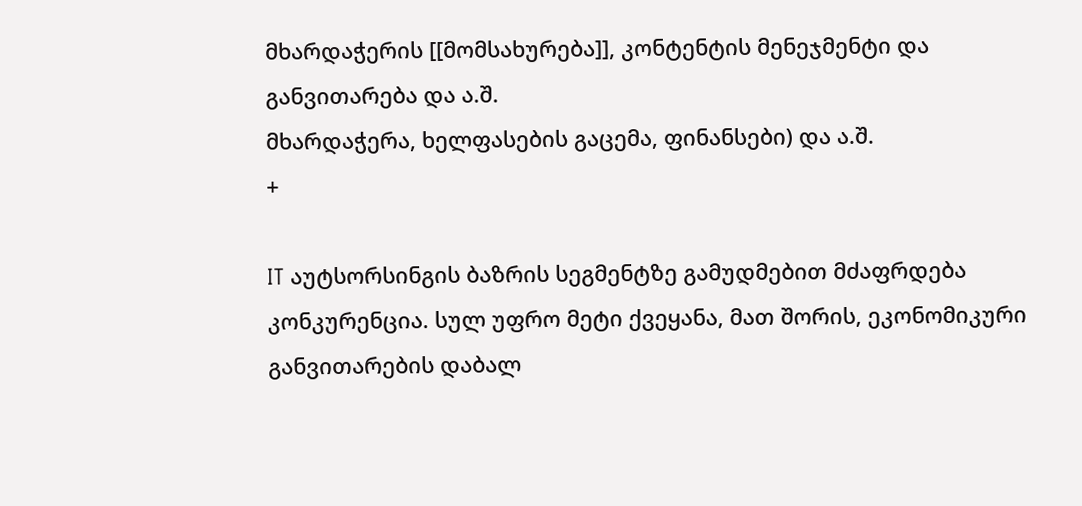მხარდაჭერის [[მომსახურება]], კონტენტის მენეჯმენტი და განვითარება და ა.შ.
მხარდაჭერა, ხელფასების გაცემა, ფინანსები) და ა.შ.
+

IT აუტსორსინგის ბაზრის სეგმენტზე გამუდმებით მძაფრდება კონკურენცია. სულ უფრო მეტი ქვეყანა, მათ შორის, ეკონომიკური განვითარების დაბალ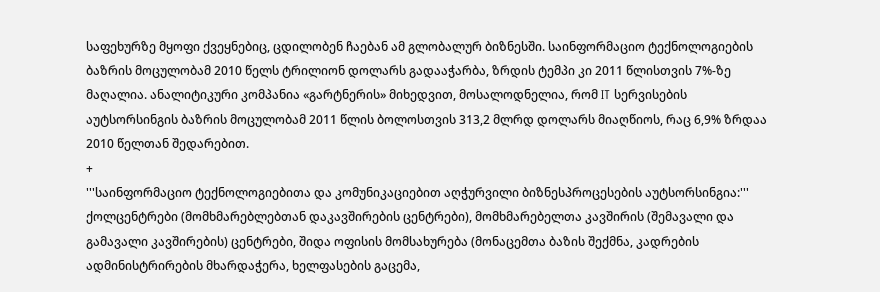საფეხურზე მყოფი ქვეყნებიც, ცდილობენ ჩაებან ამ გლობალურ ბიზნესში. საინფორმაციო ტექნოლოგიების ბაზრის მოცულობამ 2010 წელს ტრილიონ დოლარს გადააჭარბა, ზრდის ტემპი კი 2011 წლისთვის 7%-ზე მაღალია. ანალიტიკური კომპანია «გარტნერის» მიხედვით, მოსალოდნელია, რომ IT სერვისების აუტსორსინგის ბაზრის მოცულობამ 2011 წლის ბოლოსთვის 313,2 მლრდ დოლარს მიაღწიოს, რაც 6,9% ზრდაა 2010 წელთან შედარებით.
+
'''საინფორმაციო ტექნოლოგიებითა და კომუნიკაციებით აღჭურვილი ბიზნესპროცესების აუტსორსინგია:''' ქოლცენტრები (მომხმარებლებთან დაკავშირების ცენტრები), მომხმარებელთა კავშირის (შემავალი და გამავალი კავშირების) ცენტრები, შიდა ოფისის მომსახურება (მონაცემთა ბაზის შექმნა, კადრების ადმინისტრირების მხარდაჭერა, ხელფასების გაცემა,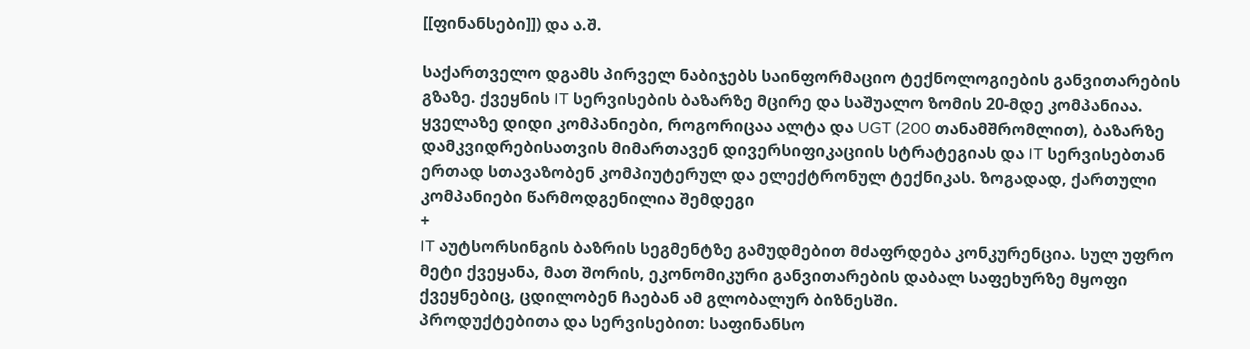[[ფინანსები]]) და ა.შ.

საქართველო დგამს პირველ ნაბიჯებს საინფორმაციო ტექნოლოგიების განვითარების გზაზე. ქვეყნის IT სერვისების ბაზარზე მცირე და საშუალო ზომის 20-მდე კომპანიაა. ყველაზე დიდი კომპანიები, როგორიცაა ალტა და UGT (200 თანამშრომლით), ბაზარზე დამკვიდრებისათვის მიმართავენ დივერსიფიკაციის სტრატეგიას და IT სერვისებთან ერთად სთავაზობენ კომპიუტერულ და ელექტრონულ ტექნიკას. ზოგადად, ქართული კომპანიები წარმოდგენილია შემდეგი
+
IT აუტსორსინგის ბაზრის სეგმენტზე გამუდმებით მძაფრდება კონკურენცია. სულ უფრო მეტი ქვეყანა, მათ შორის, ეკონომიკური განვითარების დაბალ საფეხურზე მყოფი ქვეყნებიც, ცდილობენ ჩაებან ამ გლობალურ ბიზნესში.
პროდუქტებითა და სერვისებით: საფინანსო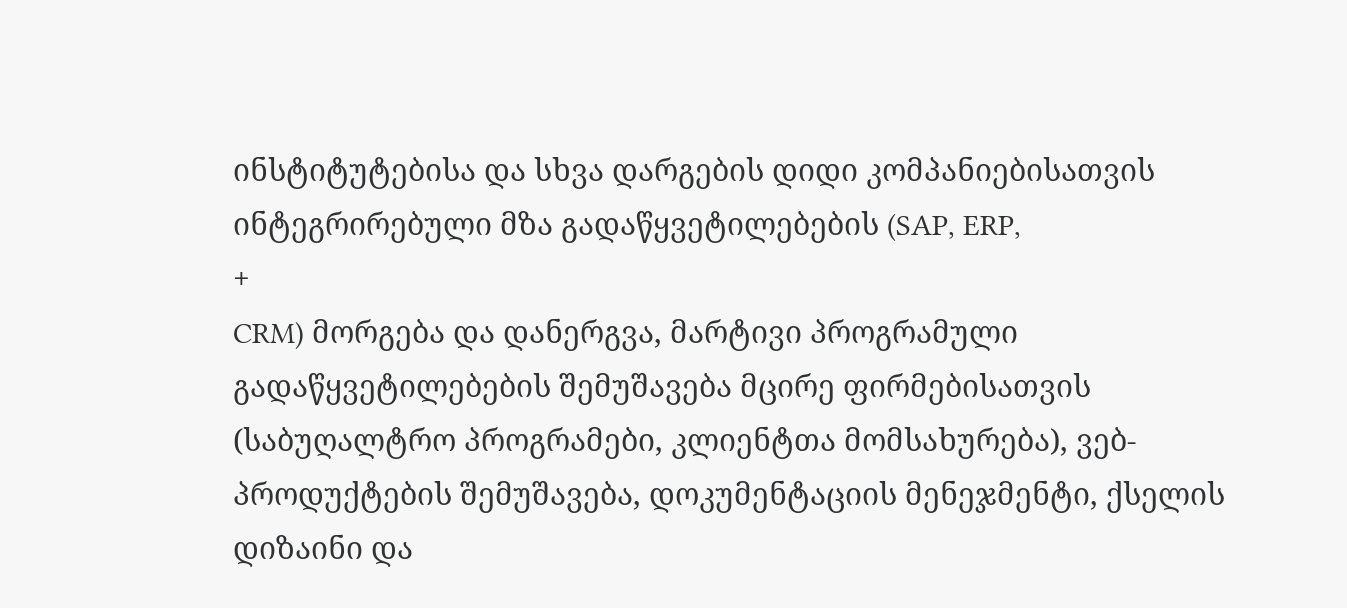ინსტიტუტებისა და სხვა დარგების დიდი კომპანიებისათვის ინტეგრირებული მზა გადაწყვეტილებების (SAP, ERP,
+
CRM) მორგება და დანერგვა, მარტივი პროგრამული გადაწყვეტილებების შემუშავება მცირე ფირმებისათვის (საბუღალტრო პროგრამები, კლიენტთა მომსახურება), ვებ-პროდუქტების შემუშავება, დოკუმენტაციის მენეჯმენტი, ქსელის დიზაინი და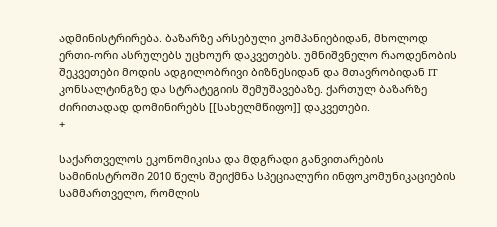ადმინისტრირება. ბაზარზე არსებული კომპანიებიდან, მხოლოდ ერთი-ორი ასრულებს უცხოურ დაკვეთებს. უმნიშვნელო რაოდენობის შეკვეთები მოდის ადგილობრივი ბიზნესიდან და მთავრობიდან IT კონსალტინგზე და სტრატეგიის შემუშავებაზე. ქართულ ბაზარზე ძირითადად დომინირებს [[სახელმწიფო]] დაკვეთები.
+

საქართველოს ეკონომიკისა და მდგრადი განვითარების სამინისტროში 2010 წელს შეიქმნა სპეციალური ინფოკომუნიკაციების სამმართველო, რომლის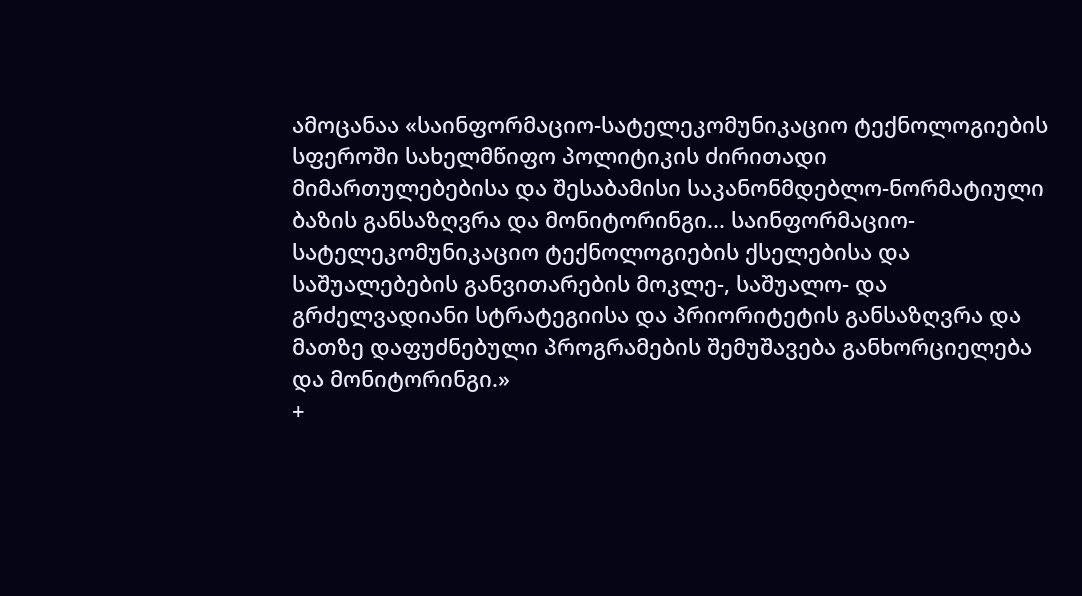ამოცანაა «საინფორმაციო-სატელეკომუნიკაციო ტექნოლოგიების სფეროში სახელმწიფო პოლიტიკის ძირითადი მიმართულებებისა და შესაბამისი საკანონმდებლო-ნორმატიული ბაზის განსაზღვრა და მონიტორინგი... საინფორმაციო-სატელეკომუნიკაციო ტექნოლოგიების ქსელებისა და საშუალებების განვითარების მოკლე-, საშუალო- და გრძელვადიანი სტრატეგიისა და პრიორიტეტის განსაზღვრა და მათზე დაფუძნებული პროგრამების შემუშავება განხორციელება და მონიტორინგი.»
+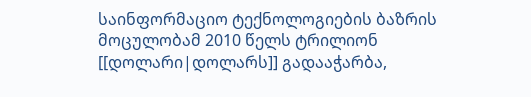საინფორმაციო ტექნოლოგიების ბაზრის მოცულობამ 2010 წელს ტრილიონ [[დოლარი|დოლარს]] გადააჭარბა,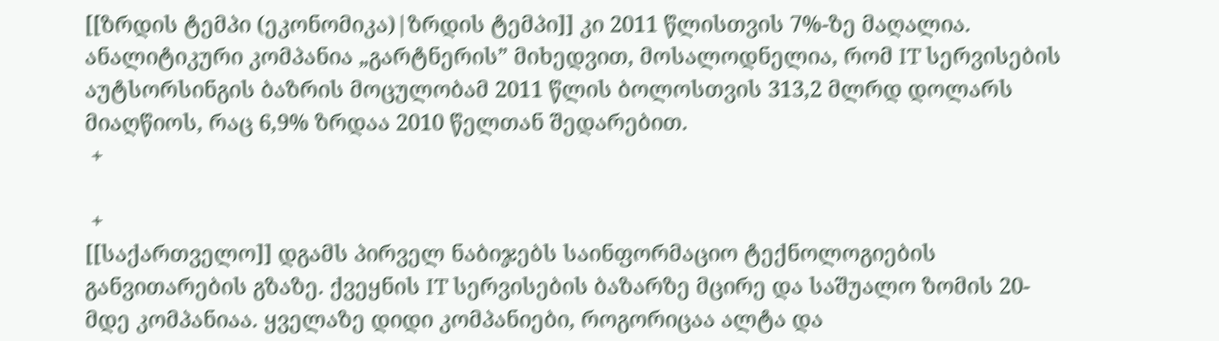[[ზრდის ტემპი (ეკონომიკა)|ზრდის ტემპი]] კი 2011 წლისთვის 7%-ზე მაღალია. ანალიტიკური კომპანია „გარტნერის” მიხედვით, მოსალოდნელია, რომ IT სერვისების აუტსორსინგის ბაზრის მოცულობამ 2011 წლის ბოლოსთვის 313,2 მლრდ დოლარს მიაღწიოს, რაც 6,9% ზრდაა 2010 წელთან შედარებით.
 +

 +
[[საქართველო]] დგამს პირველ ნაბიჯებს საინფორმაციო ტექნოლოგიების განვითარების გზაზე. ქვეყნის IT სერვისების ბაზარზე მცირე და საშუალო ზომის 20-მდე კომპანიაა. ყველაზე დიდი კომპანიები, როგორიცაა ალტა და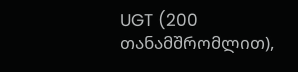UGT (200 თანამშრომლით),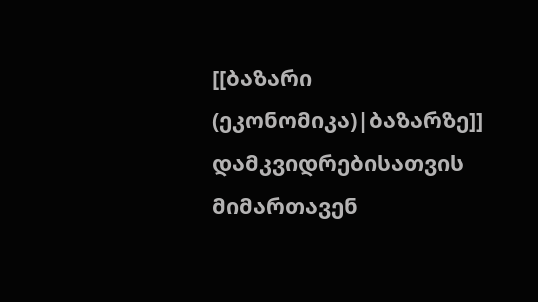[[ბაზარი (ეკონომიკა)|ბაზარზე]] დამკვიდრებისათვის მიმართავენ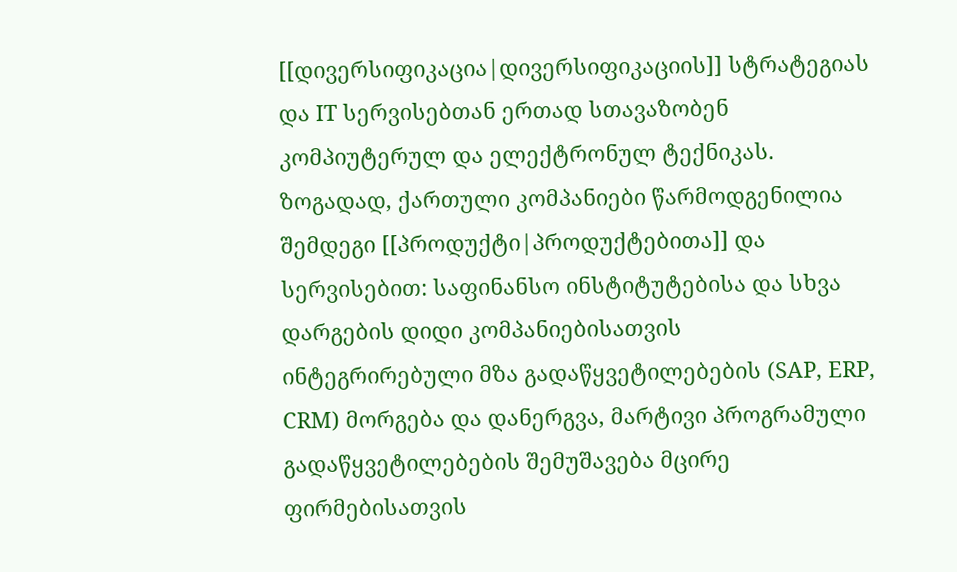[[დივერსიფიკაცია|დივერსიფიკაციის]] სტრატეგიას და IT სერვისებთან ერთად სთავაზობენ კომპიუტერულ და ელექტრონულ ტექნიკას. ზოგადად, ქართული კომპანიები წარმოდგენილია შემდეგი [[პროდუქტი|პროდუქტებითა]] და სერვისებით: საფინანსო ინსტიტუტებისა და სხვა დარგების დიდი კომპანიებისათვის ინტეგრირებული მზა გადაწყვეტილებების (SAP, ERP, CRM) მორგება და დანერგვა, მარტივი პროგრამული გადაწყვეტილებების შემუშავება მცირე ფირმებისათვის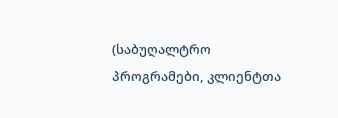(საბუღალტრო პროგრამები, კლიენტთა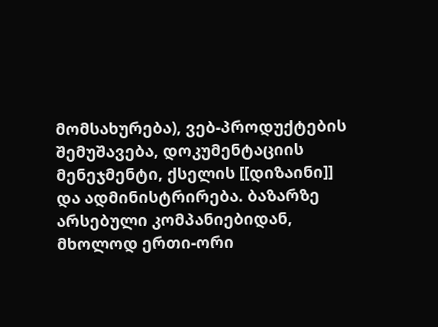მომსახურება), ვებ-პროდუქტების შემუშავება, დოკუმენტაციის მენეჯმენტი, ქსელის [[დიზაინი]] და ადმინისტრირება. ბაზარზე არსებული კომპანიებიდან, მხოლოდ ერთი-ორი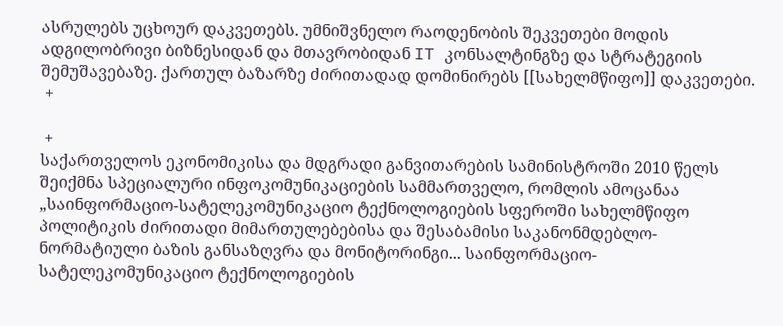ასრულებს უცხოურ დაკვეთებს. უმნიშვნელო რაოდენობის შეკვეთები მოდის ადგილობრივი ბიზნესიდან და მთავრობიდან IT კონსალტინგზე და სტრატეგიის შემუშავებაზე. ქართულ ბაზარზე ძირითადად დომინირებს [[სახელმწიფო]] დაკვეთები.
 +

 +
საქართველოს ეკონომიკისა და მდგრადი განვითარების სამინისტროში 2010 წელს შეიქმნა სპეციალური ინფოკომუნიკაციების სამმართველო, რომლის ამოცანაა „საინფორმაციო-სატელეკომუნიკაციო ტექნოლოგიების სფეროში სახელმწიფო პოლიტიკის ძირითადი მიმართულებებისა და შესაბამისი საკანონმდებლო-ნორმატიული ბაზის განსაზღვრა და მონიტორინგი... საინფორმაციო-სატელეკომუნიკაციო ტექნოლოგიების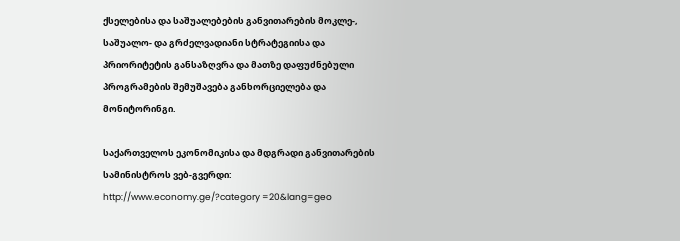ქსელებისა და საშუალებების განვითარების მოკლე-, საშუალო- და გრძელვადიანი სტრატეგიისა და პრიორიტეტის განსაზღვრა და მათზე დაფუძნებული პროგრამების შემუშავება განხორციელება და მონიტორინგი.

საქართველოს ეკონომიკისა და მდგრადი განვითარების სამინისტროს ვებ-გვერდი: http://www.economy.ge/?category =20&lang=geo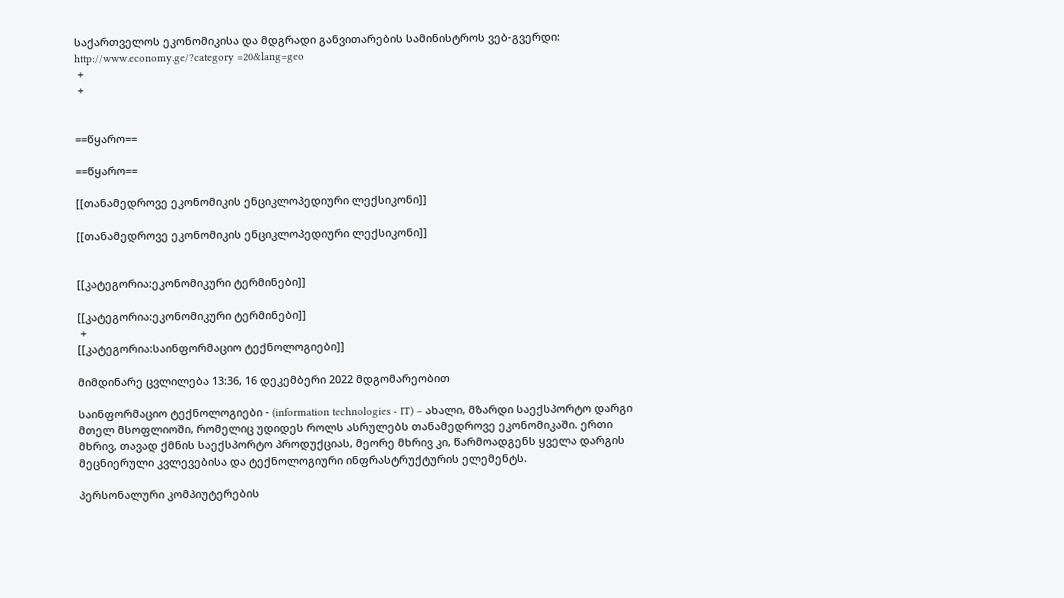საქართველოს ეკონომიკისა და მდგრადი განვითარების სამინისტროს ვებ-გვერდი: http://www.economy.ge/?category =20&lang=geo
 +
 +


==წყარო==

==წყარო==

[[თანამედროვე ეკონომიკის ენციკლოპედიური ლექსიკონი]]

[[თანამედროვე ეკონომიკის ენციკლოპედიური ლექსიკონი]]


[[კატეგორია:ეკონომიკური ტერმინები]]

[[კატეგორია:ეკონომიკური ტერმინები]]
 +
[[კატეგორია:საინფორმაციო ტექნოლოგიები]]

მიმდინარე ცვლილება 13:36, 16 დეკემბერი 2022 მდგომარეობით

საინფორმაციო ტექნოლოგიები - (information technologies - IT) – ახალი, მზარდი საექსპორტო დარგი მთელ მსოფლიოში, რომელიც უდიდეს როლს ასრულებს თანამედროვე ეკონომიკაში. ერთი მხრივ, თავად ქმნის საექსპორტო პროდუქციას, მეორე მხრივ კი, წარმოადგენს ყველა დარგის მეცნიერული კვლევებისა და ტექნოლოგიური ინფრასტრუქტურის ელემენტს.

პერსონალური კომპიუტერების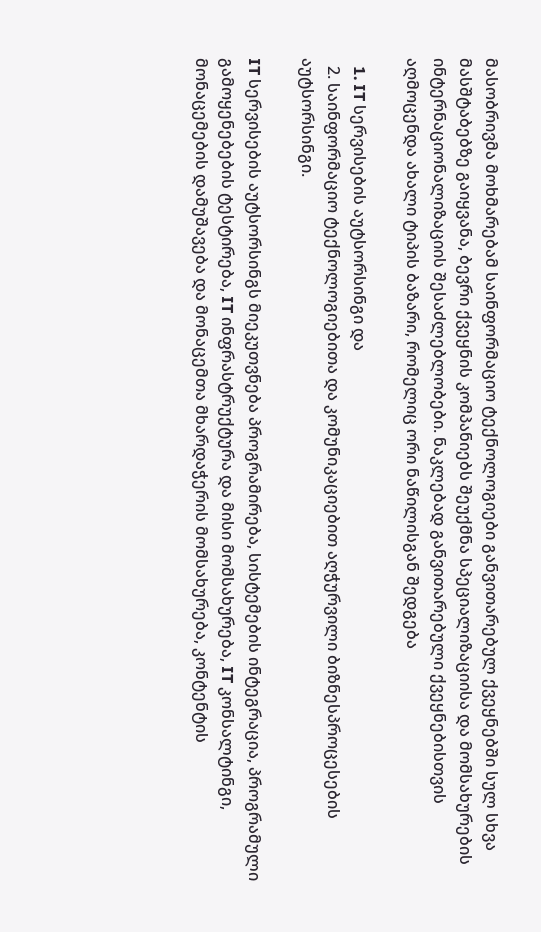მასობრივმა მოხმარებამ საინფორმაციო ტექნოლოგიები განვითარებულ ქვეყნებში სულ სხვა მასშტაბებზე გაიყვანა, ბევრი ქვეყნის კომპანიებს შეუქმნა სპეციალიზაციისა და მომსახურების ინტერნაციონალიზაციის შესაძლებლობები. ნაკლებად განვითარებული ქვეყნებისთვის აღმოცენდა ახალი ტიპის ბაზარი, რომელიც ორი ნაწილისგან შედგება

  1. IT სერვისების აუტსორსინგი და
  2. საინფორმაციო ტექნოლოგიებითა და კომუნიკაციებით აღჭურვილი ბიზნესპროცესების აუტსორსინგი.

IT სერვისების აუტსორსინგს მიეკუთვნება პროგრამირება, სისტემების ინტეგრაცია, პროგრამული გამოყენებების ტესტირება, IT ინფრასტრუქტურა და მისი მომსახურება, IT კონსალტინგი, მონაცემების დამუშავება და მონაცემთა მხარდაჭერის მომსახურება, კონტენტის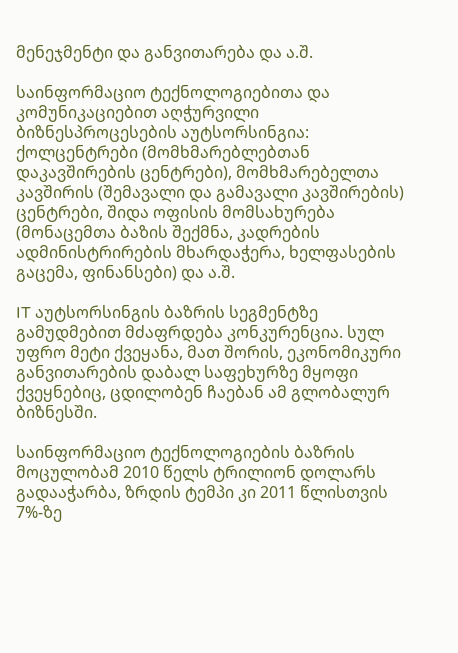მენეჯმენტი და განვითარება და ა.შ.

საინფორმაციო ტექნოლოგიებითა და კომუნიკაციებით აღჭურვილი ბიზნესპროცესების აუტსორსინგია: ქოლცენტრები (მომხმარებლებთან დაკავშირების ცენტრები), მომხმარებელთა კავშირის (შემავალი და გამავალი კავშირების) ცენტრები, შიდა ოფისის მომსახურება (მონაცემთა ბაზის შექმნა, კადრების ადმინისტრირების მხარდაჭერა, ხელფასების გაცემა, ფინანსები) და ა.შ.

IT აუტსორსინგის ბაზრის სეგმენტზე გამუდმებით მძაფრდება კონკურენცია. სულ უფრო მეტი ქვეყანა, მათ შორის, ეკონომიკური განვითარების დაბალ საფეხურზე მყოფი ქვეყნებიც, ცდილობენ ჩაებან ამ გლობალურ ბიზნესში.

საინფორმაციო ტექნოლოგიების ბაზრის მოცულობამ 2010 წელს ტრილიონ დოლარს გადააჭარბა, ზრდის ტემპი კი 2011 წლისთვის 7%-ზე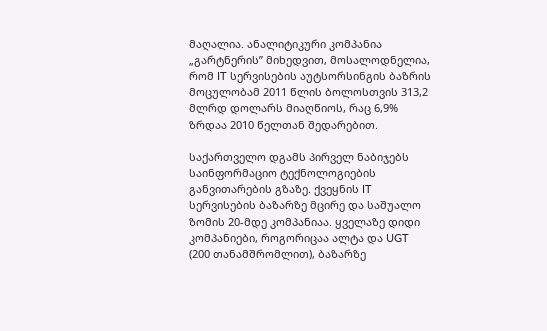მაღალია. ანალიტიკური კომპანია „გარტნერის” მიხედვით, მოსალოდნელია, რომ IT სერვისების აუტსორსინგის ბაზრის მოცულობამ 2011 წლის ბოლოსთვის 313,2 მლრდ დოლარს მიაღწიოს, რაც 6,9% ზრდაა 2010 წელთან შედარებით.

საქართველო დგამს პირველ ნაბიჯებს საინფორმაციო ტექნოლოგიების განვითარების გზაზე. ქვეყნის IT სერვისების ბაზარზე მცირე და საშუალო ზომის 20-მდე კომპანიაა. ყველაზე დიდი კომპანიები, როგორიცაა ალტა და UGT (200 თანამშრომლით), ბაზარზე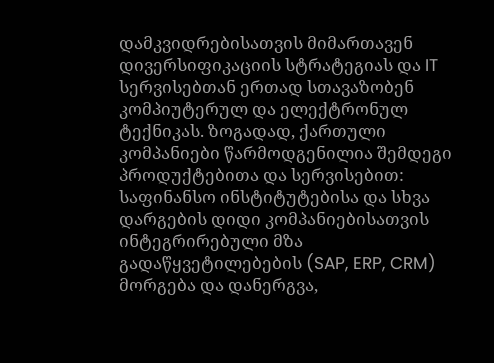დამკვიდრებისათვის მიმართავენ დივერსიფიკაციის სტრატეგიას და IT სერვისებთან ერთად სთავაზობენ კომპიუტერულ და ელექტრონულ ტექნიკას. ზოგადად, ქართული კომპანიები წარმოდგენილია შემდეგი პროდუქტებითა და სერვისებით: საფინანსო ინსტიტუტებისა და სხვა დარგების დიდი კომპანიებისათვის ინტეგრირებული მზა გადაწყვეტილებების (SAP, ERP, CRM) მორგება და დანერგვა,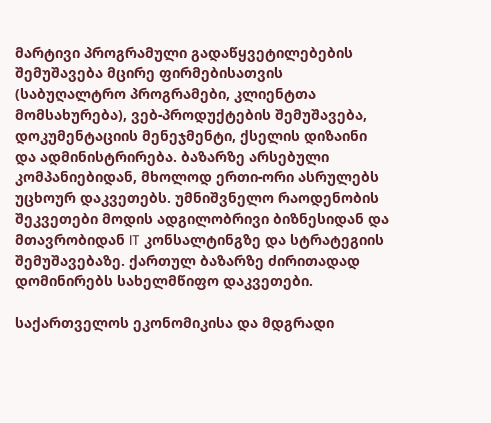მარტივი პროგრამული გადაწყვეტილებების შემუშავება მცირე ფირმებისათვის (საბუღალტრო პროგრამები, კლიენტთა მომსახურება), ვებ-პროდუქტების შემუშავება, დოკუმენტაციის მენეჯმენტი, ქსელის დიზაინი და ადმინისტრირება. ბაზარზე არსებული კომპანიებიდან, მხოლოდ ერთი-ორი ასრულებს უცხოურ დაკვეთებს. უმნიშვნელო რაოდენობის შეკვეთები მოდის ადგილობრივი ბიზნესიდან და მთავრობიდან IT კონსალტინგზე და სტრატეგიის შემუშავებაზე. ქართულ ბაზარზე ძირითადად დომინირებს სახელმწიფო დაკვეთები.

საქართველოს ეკონომიკისა და მდგრადი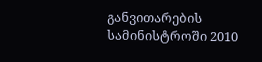განვითარების სამინისტროში 2010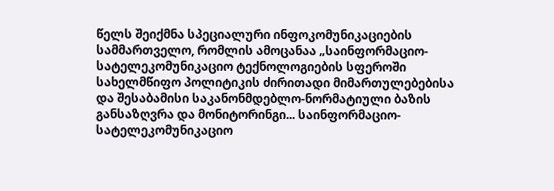წელს შეიქმნა სპეციალური ინფოკომუნიკაციების სამმართველო, რომლის ამოცანაა „საინფორმაციო-სატელეკომუნიკაციო ტექნოლოგიების სფეროში სახელმწიფო პოლიტიკის ძირითადი მიმართულებებისა და შესაბამისი საკანონმდებლო-ნორმატიული ბაზის განსაზღვრა და მონიტორინგი... საინფორმაციო-სატელეკომუნიკაციო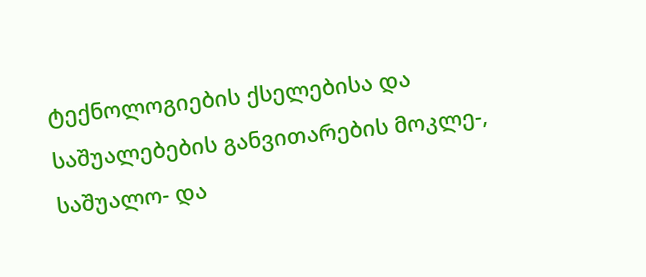ტექნოლოგიების ქსელებისა და საშუალებების განვითარების მოკლე-, საშუალო- და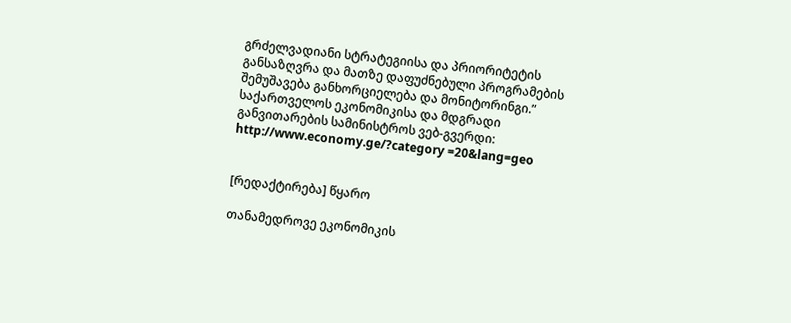გრძელვადიანი სტრატეგიისა და პრიორიტეტის განსაზღვრა და მათზე დაფუძნებული პროგრამების შემუშავება განხორციელება და მონიტორინგი.” საქართველოს ეკონომიკისა და მდგრადი განვითარების სამინისტროს ვებ-გვერდი: http://www.economy.ge/?category =20&lang=geo


[რედაქტირება] წყარო

თანამედროვე ეკონომიკის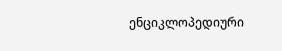ენციკლოპედიური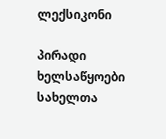ლექსიკონი

პირადი ხელსაწყოები
სახელთა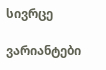სივრცე

ვარიანტები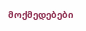მოქმედებები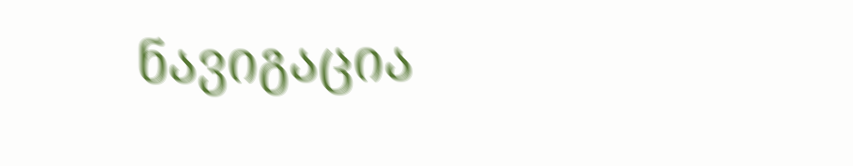ნავიგაცია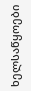ხელსაწყოები